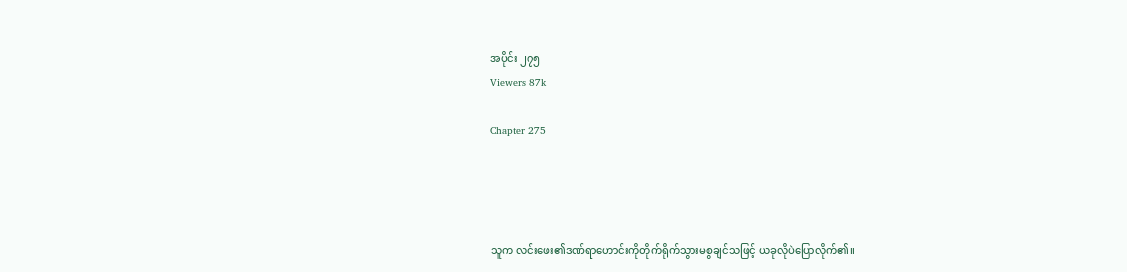အပိုင်း ၂၇၅
Viewers 87k

Chapter 275




သူက လင်းဖေး၏ဒဏ်ရာဟောင်းကိုတိုက်ရိုက်သွားမစွချင်သဖြင့် ယခုလိုပဲပြောလိုက်၏။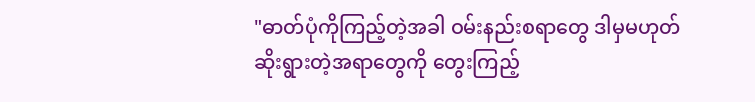"ဓာတ်ပုံကိုကြည့်တဲ့အခါ ဝမ်းနည်းစရာတွေ ဒါမှမဟုတ် ဆိုးရွားတဲ့အရာတွေကို တွေးကြည့်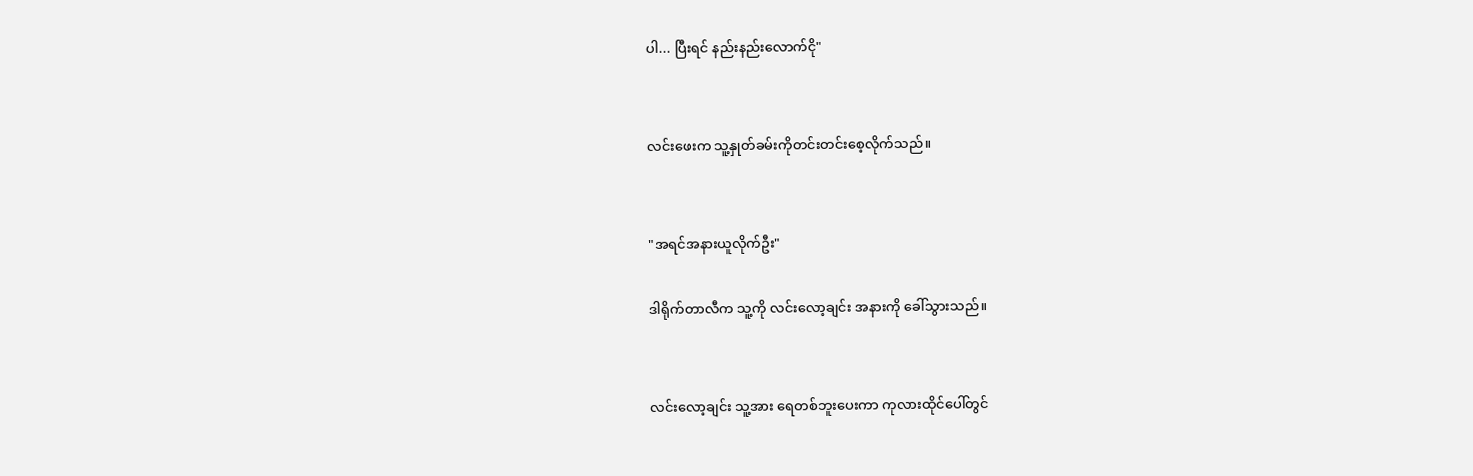ပါ... ပြီးရင် နည်းနည်းလောက်ငို"


လင်းဖေးက သူ့နှုတ်ခမ်းကိုတင်းတင်းစေ့လိုက်သည်။


"အရင်အနားယူလိုက်ဦး"

ဒါရိုက်တာလီက သူ့ကို လင်းလော့ချင်း အနားကို ခေါ်သွားသည်။


လင်းလော့ချင်း သူ့အား ရေတစ်ဘူးပေးကာ ကုလားထိုင်ပေါ်တွင်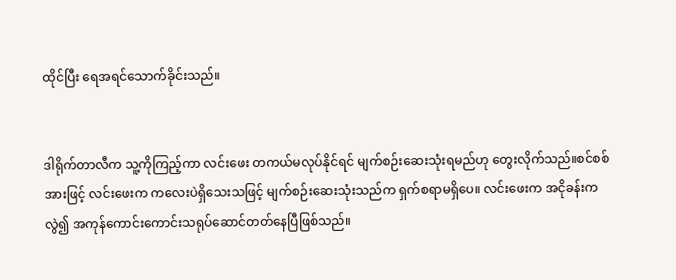ထိုင်ပြီး ရေအရင်သောက်ခိုင်းသည်။


ဒါရိုက်တာလီက သူ့ကိုကြည့်ကာ လင်းဖေး တကယ်မလုပ်နိုင်ရင် မျက်စဉ်းဆေးသုံးရမည်ဟု တွေးလိုက်သည်။စင်စစ်အားဖြင့် လင်းဖေးက ကလေးပဲရှိသေးသဖြင့် မျက်စဉ်းဆေးသုံးသည်က ရှက်စရာမရှိပေ။ လင်းဖေးက အငိုခန်းကလွဲ၍ အကုန်ကောင်းကောင်းသရုပ်ဆောင်တတ်နေပြီဖြစ်သည်။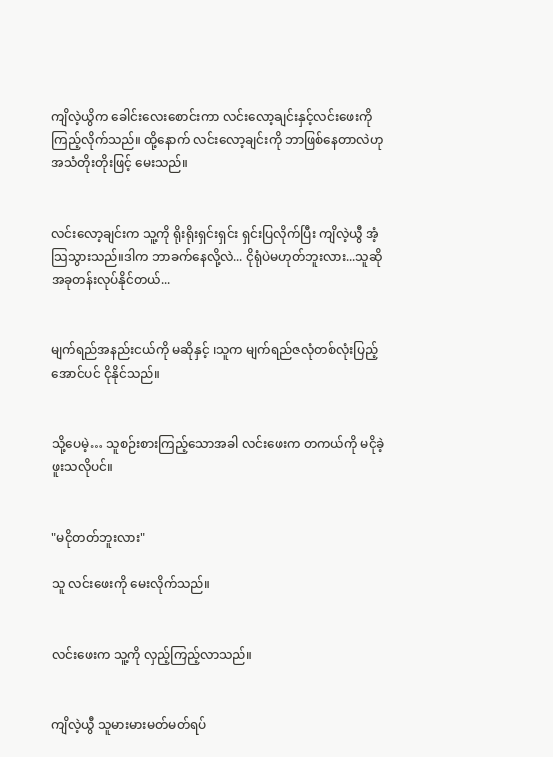ကျိလဲ့ယွိက ခေါင်းလေးစောင်းကာ လင်းလော့ချင်းနှင့်လင်းဖေးကိုကြည့်လိုက်သည်။ ထို့နောက် လင်းလော့ချင်းကို ဘာဖြစ်နေတာလဲဟု အသံတိုးတိုးဖြင့် မေးသည်။


လင်းလော့ချင်းက သူ့ကို ရိုးရိုးရှင်းရှင်း ရှင်းပြလိုက်ပြီး ကျိလဲ့ယွီ အံ့သြသွားသည်။ဒါက ဘာခက်နေလို့လဲ... ငိုရုံပဲမဟုတ်ဘူးလား...သူဆို အခုတန်းလုပ်နိုင်တယ်...


မျက်ရည်အနည်းငယ်ကို မဆိုနှင့် ၊သူက မျက်ရည်ဇလုံတစ်လုံးပြည့်အောင်ပင် ငိုနိုင်သည်။


သို့ပေမဲ့… သူစဉ်းစားကြည့်သောအခါ လင်းဖေးက တကယ်ကို မငိုခဲ့ဖူးသလိုပင်။


"မငိုတတ်ဘူးလား"

သူ လင်းဖေးကို မေးလိုက်သည်။


လင်းဖေးက သူ့ကို လှည့်ကြည့်လာသည်။


ကျိလဲ့ယွီ သူမားမားမတ်မတ်ရပ်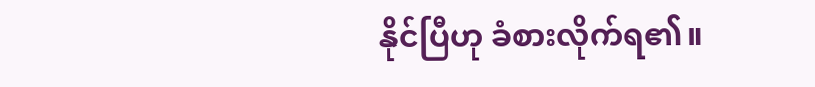နိုင်ပြီဟု ခံစားလိုက်ရ၏။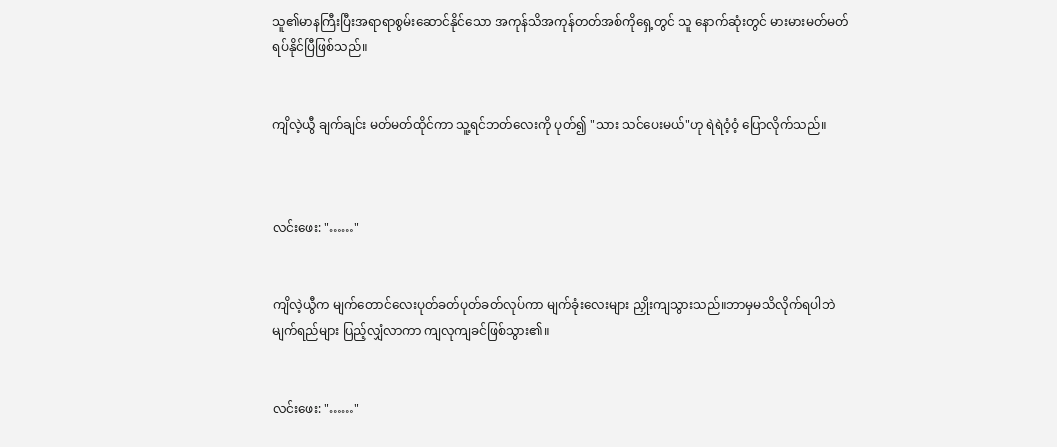သူ၏မာနကြီးပြီးအရာရာစွမ်းဆောင်နိုင်သော အကုန်သိအကုန်တတ်အစ်ကိုရှေ့တွင် သူ နောက်ဆုံးတွင် မားမားမတ်မတ် ရပ်နိုင်ပြီဖြစ်သည်။


ကျိလဲ့ယွီ ချက်ချင်း မတ်မတ်ထိုင်ကာ သူ့ရင်ဘတ်လေးကို ပုတ်၍ "သား သင်ပေးမယ်"ဟု ရဲရဲဝံ့ဝံ့ ပြောလိုက်သည်။



လင်းဖေး: "……"


ကျိလဲ့ယွီက မျက်တောင်လေးပုတ်ခတ်ပုတ်ခတ်လုပ်ကာ မျက်ခုံးလေးများ ညှိုးကျသွားသည်။ဘာမှမသိလိုက်ရပါဘဲ မျက်ရည်များ ပြည့်လျှံလာကာ ကျလုကျခင်ဖြစ်သွား၏။


လင်းဖေး: "……"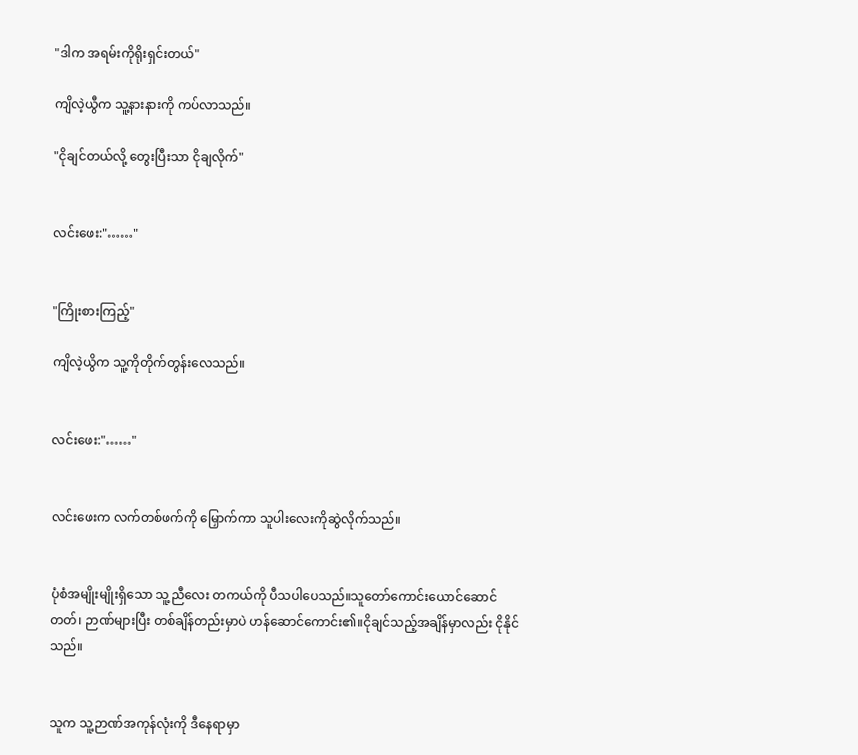"ဒါက အရမ်းကိုရိုးရှင်းတယ်"

ကျိလဲ့ယွီက သူ့နားနားကို ကပ်လာသည်။

"ငိုချင်တယ်လို့ တွေးပြီးသာ ငိုချလိုက်"


လင်းဖေး:"……"


"ကြိုးစားကြည့်"

ကျိလဲ့ယွိက သူ့ကိုတိုက်တွန်းလေသည်။


လင်းဖေး:"……"


လင်းဖေးက လက်တစ်ဖက်ကို မြှောက်ကာ သူပါးလေးကိုဆွဲလိုက်သည်။


ပုံစံအမျိုးမျိုးရှိသော သူ့ညီလေး တကယ်ကို ပီသပါပေသည်။သူတော်ကောင်းယောင်ဆောင်တတ်၊ ဉာဏ်များပြီး တစ်ချိန်တည်းမှာပဲ ဟန်ဆောင်ကောင်း၏။ငိုချင်သည့်အချိန်မှာလည်း ငိုနိုင်သည်။


သူက သူ့ဉာဏ်အကုန်လုံးကို ဒီနေရာမှာ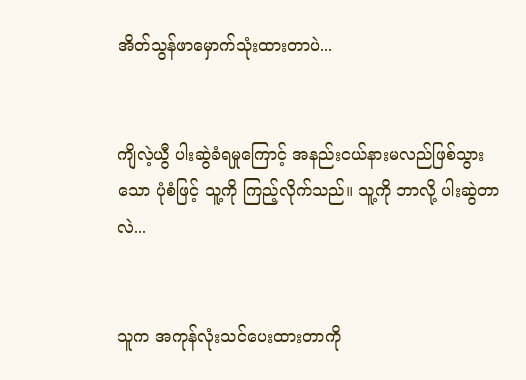အိတ်သွန်ဖာမှောက်သုံးထားတာပဲ...


ကျိလဲ့ယွီ ပါးဆွဲခံရမှုကြောင့် အနည်းငယ်နားမလည်ဖြစ်သွားသော ပုံစံဖြင့် သူ့ကို ကြည့်လိုက်သည်။ သူ့ကို ဘာလို့ ပါးဆွဲတာလဲ...


သူက အကုန်လုံးသင်ပေးထားတာကို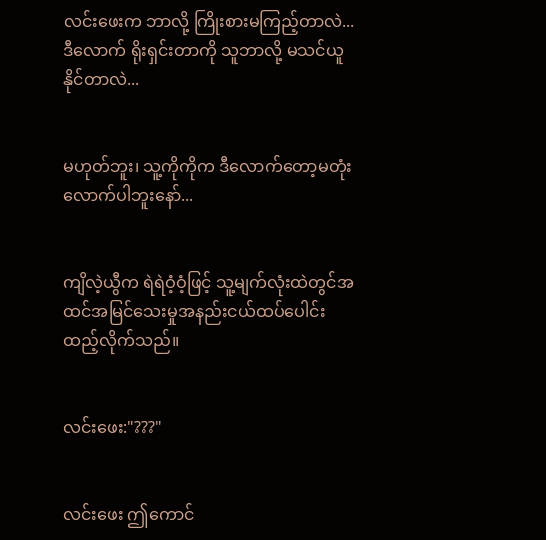လင်းဖေးက ဘာလို့ ကြိုးစားမကြည့်တာလဲ...ဒီလောက် ရိုးရှင်းတာကို သူဘာလို့ မသင်ယူနိုင်တာလဲ...


မဟုတ်ဘူး၊ သူ့ကိုကိုက ဒီလောက်တော့မတုံးလောက်ပါဘူးနော်...


ကျိလဲ့ယွီက ရဲရဲဝံ့ဝံ့ဖြင့် သူ့မျက်လုံးထဲတွင်အထင်အမြင်သေးမှုအနည်းငယ်ထပ်ပေါင်းထည့်လိုက်သည်။


လင်းဖေး:"???"


လင်းဖေး ဤကောင်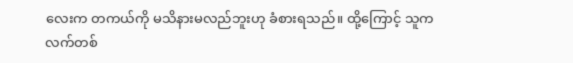လေးက တကယ်ကို မသိနားမလည်ဘူးဟု ခံစားရသည်။ ထို့ကြောင့် သူက လက်တစ်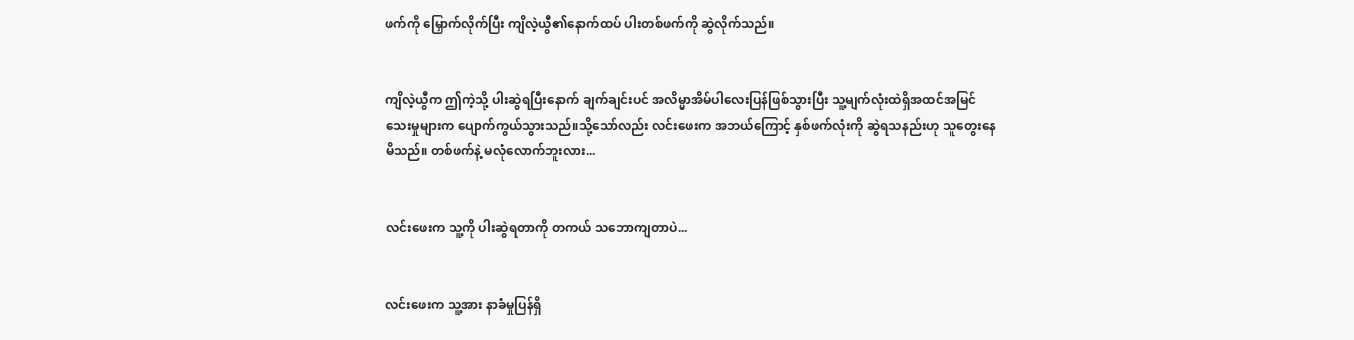ဖက်ကို မြှောက်လိုက်ပြီး ကျိလဲ့ယွီ၏နောက်ထပ် ပါးတစ်ဖက်ကို ဆွဲလိုက်သည်။


ကျိလဲ့ယွီက ဤကဲ့သို့ ပါးဆွဲရပြီးနောက် ချက်ချင်းပင် အလိမ္မာအိမ်ပါလေးပြန်ဖြစ်သွားပြီး သူ့မျက်လုံးထဲရှိအထင်အမြင်သေးမှုများက ပျောက်ကွယ်သွားသည်။သို့သော်လည်း လင်းဖေးက အဘယ်ကြောင့် နှစ်ဖက်လုံးကို ဆွဲရသနည်းဟု သူတွေးနေမိသည်။ တစ်ဖက်နဲ့ မလုံလောက်ဘူးလား...


လင်းဖေးက သူ့ကို ပါးဆွဲရတာကို တကယ် သဘောကျတာပဲ...


လင်းဖေးက သူ့အား နာခံမှုပြန်ရှိ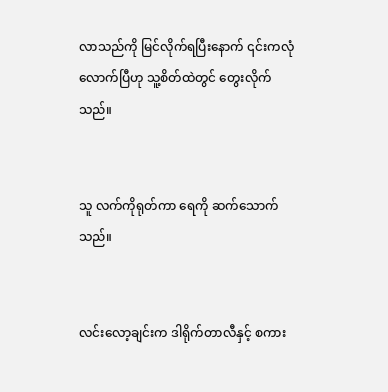လာသည်ကို မြင်လိုက်ရပြီးနောက် ၎င်းကလုံလောက်ပြီဟု သူ့စိတ်ထဲတွင် တွေးလိုက်သည်။


သူ လက်ကိုရုတ်ကာ ရေကို ဆက်သောက်သည်။


လင်းလော့ချင်းက ဒါရိုက်တာလီနှင့် စကား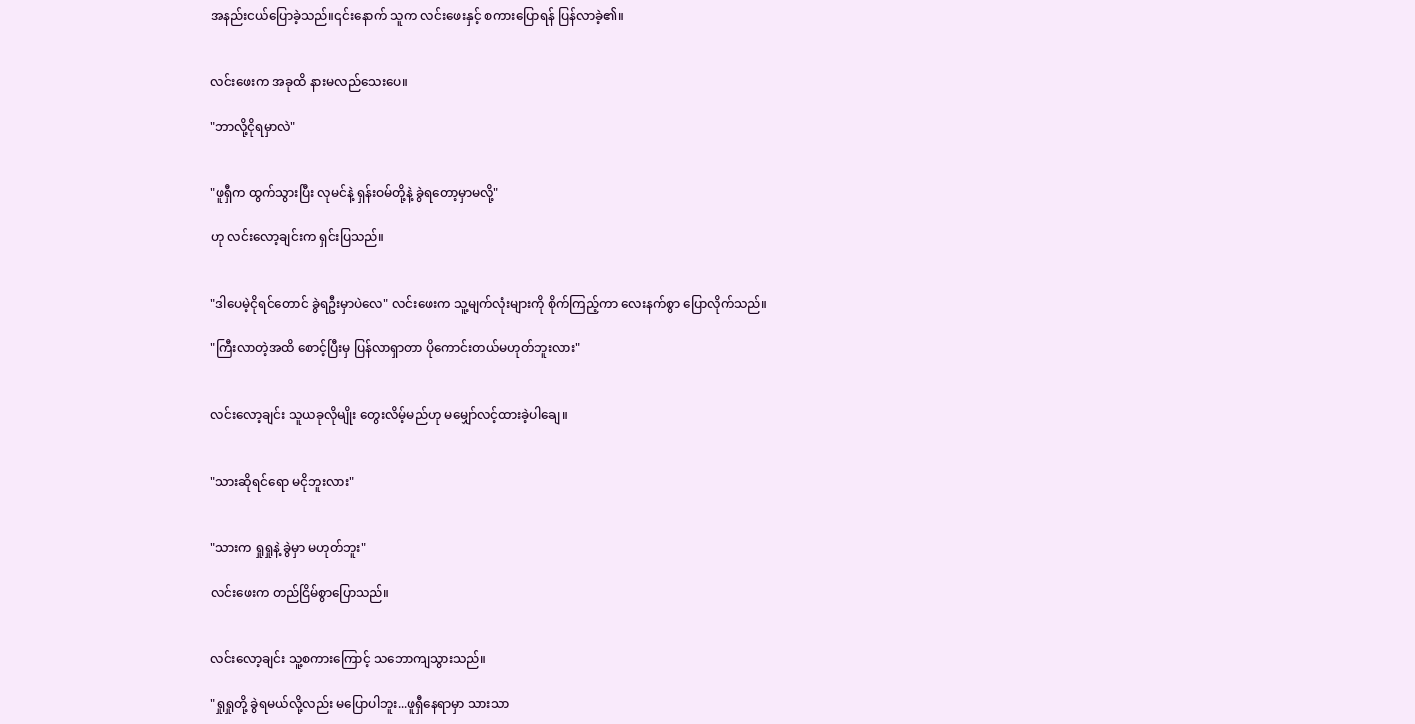အနည်းငယ်ပြောခဲ့သည်။၎င်းနောက် သူက လင်းဖေးနှင့် စကားပြောရန် ပြန်လာခဲ့၏။


လင်းဖေးက အခုထိ နားမလည်သေးပေ။

"ဘာလို့ငိုရမှာလဲ"


"ဖူရှီက ထွက်သွားပြီး လုမင်နဲ့ ရှန်းဝမ်တို့နဲ့ ခွဲရတော့မှာမလို့"

ဟု လင်းလော့ချင်းက ရှင်းပြသည်။


"ဒါပေမဲ့ငိုရင်တောင် ခွဲရဦးမှာပဲလေ" လင်းဖေးက သူ့မျက်လုံးများကို စိုက်ကြည့်ကာ လေးနက်စွာ ပြောလိုက်သည်။

"ကြီးလာတဲ့အထိ စောင့်ပြီးမှ ပြန်လာရှာတာ ပိုကောင်းတယ်မဟုတ်ဘူးလား"


လင်းလော့ချင်း သူယခုလိုမျိုး တွေးလိမ့်မည်ဟု မမျှော်လင့်ထားခဲ့ပါချေ။


"သားဆိုရင်ရော မငိုဘူးလား"


"သားက ရှုရှုနဲ့ ခွဲမှာ မဟုတ်ဘူး"

လင်းဖေးက တည်ငြိမ်စွာပြောသည်။


လင်းလော့ချင်း သူ့စကားကြောင့် သဘောကျသွားသည်။

"ရှုရှုတို့ ခွဲရမယ်လို့လည်း မပြောပါဘူး...ဖူရှီနေရာမှာ သားသာ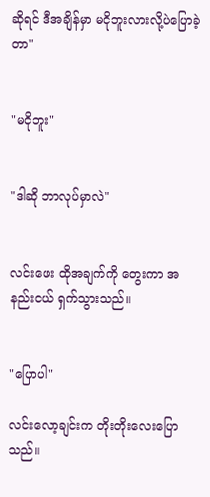ဆိုရင် ဒီအချိန်မှာ မငိုဘူးလားလို့ပဲပြောခဲ့တာ"


"မငိုဘူး"


"ဒါဆို ဘာလုပ်မှာလဲ"


လင်းဖေး ထိုအချက်ကို တွေးကာ အနည်းငယ် ရှက်သွားသည်။


"ပြောပါ"

လင်းလော့ချင်းက တိုးတိုးလေးပြောသည်။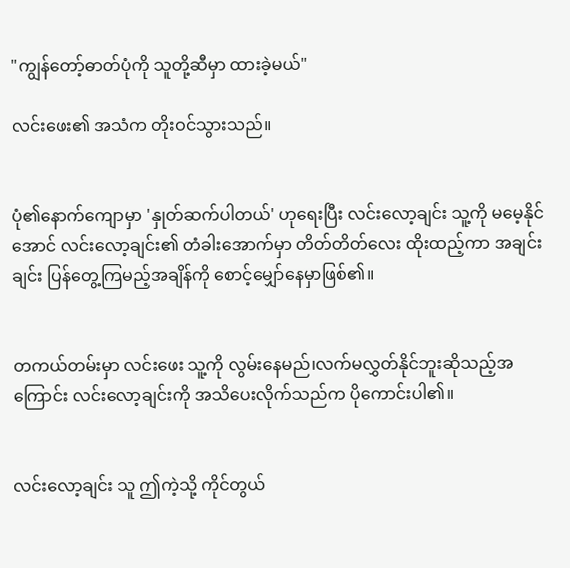"ကျွန်တော့်ဓာတ်ပုံကို သူတို့ဆီမှာ ထားခဲ့မယ်"

လင်းဖေး၏ အသံက တိုးဝင်သွားသည်။


ပုံ၏နောက်ကျောမှာ 'နှုတ်ဆက်ပါတယ်' ဟုရေးပြီး လင်းလော့ချင်း သူ့ကို မမေ့နိုင်အောင် လင်းလော့ချင်း၏ တံခါးအောက်မှာ တိတ်တိတ်လေး ထိုးထည့်ကာ အချင်းချင်း ပြန်တွေ့ကြမည့်အချိန်ကို စောင့်မျှော်နေမှာဖြစ်၏။


တကယ်တမ်းမှာ လင်းဖေး သူ့ကို လွမ်းနေမည်၊လက်မလွှတ်နိုင်ဘူးဆိုသည့်အကြောင်း လင်းလော့ချင်းကို အသိပေးလိုက်သည်က ပိုကောင်းပါ၏။


လင်းလော့ချင်း သူ ဤကဲ့သို့ ကိုင်တွယ်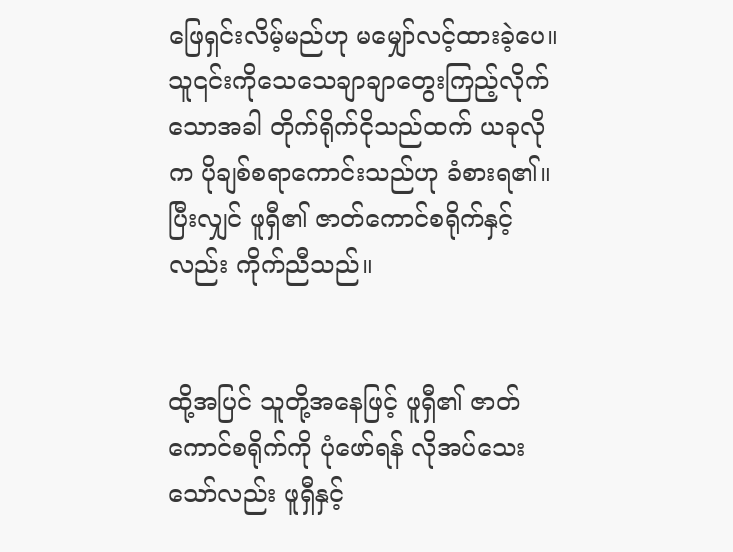ဖြေရှင်းလိမ့်မည်ဟု မမျှော်လင့်ထားခဲ့ပေ။သူ၎င်းကိုသေသေချာချာတွေးကြည့်လိုက်သောအခါ တိုက်ရိုက်ငိုသည်ထက် ယခုလိုက ပိုချစ်စရာကောင်းသည်ဟု ခံစားရ၏။ပြီးလျှင် ဖူရှီ၏ ဇာတ်ကောင်စရိုက်နှင့်လည်း ကိုက်ညီသည်။


ထို့အပြင် သူတို့အနေဖြင့် ဖူရှီ၏ ဇာတ်ကောင်စရိုက်ကို ပုံဖော်ရန် လိုအပ်သေးသော်လည်း ဖူရှီနှင့်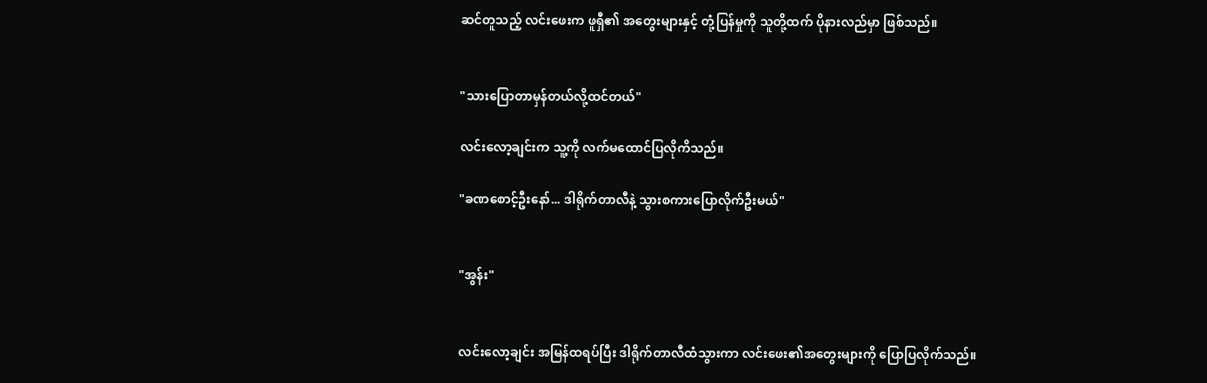ဆင်တူသည့် လင်းဖေးက ဖူရှီ၏ အတွေးများနှင့် တုံ့ပြန်မှုကို သူတို့ထက် ပိုနားလည်မှာ ဖြစ်သည်။


"သားပြောတာမှန်တယ်လို့ထင်တယ်"

လင်းလော့ချင်းက သူ့ကို လက်မထောင်ပြလိုကိသည်။

"ခဏစောင့်ဦးနော်... ဒါရိုက်တာလီနဲ့ သွားစကားပြောလိုက်ဦးမယ်"


"အွန်း"


လင်းလော့ချင်း အမြန်ထရပ်ပြီး ဒါရိုက်တာလီထံသွားကာ လင်းဖေး၏အတွေးများကို ပြောပြလိုက်သည်။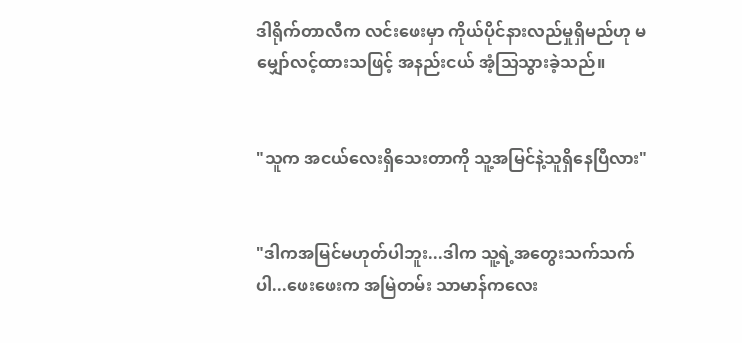ဒါရိုက်တာလီက လင်းဖေးမှာ ကိုယ်ပိုင်နားလည်မှုရှိမည်ဟု မမျှော်လင့်ထားသဖြင့် အနည်းငယ် အံ့သြသွားခဲ့သည်။


"သူက အငယ်လေးရှိသေးတာကို သူ့အမြင်နဲ့သူရှိနေပြီလား"


"ဒါကအမြင်မဟုတ်ပါဘူး...ဒါက သူ့ရဲ့အတွေးသက်သက်ပါ...ဖေးဖေးက အမြဲတမ်း သာမာန်ကလေး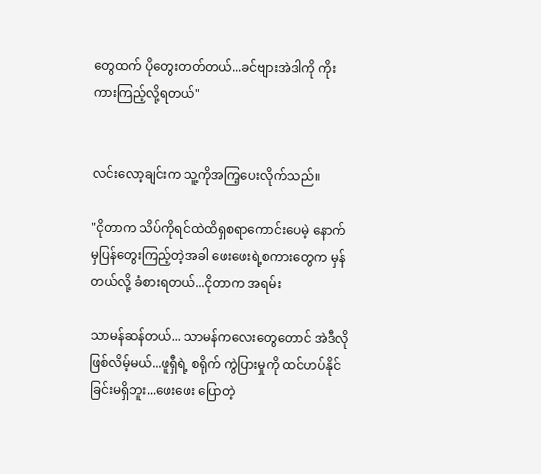တွေထက် ပိုတွေးတတ်တယ်...ခင်ဗျားအဲဒါကို ကိုးကားကြည့်လို့ရတယ်"


လင်းလော့ချင်းက သူ့ကိုအကြ့ပေးလိုက်သည်။

"ငိုတာက သိပ်ကိုရင်ထဲထိရှစရာကောင်းပေမဲ့ နောက်မှပြန်တွေးကြည့်တဲ့အခါ ဖေးဖေးရဲ့စကားတွေက မှန်တယ်လို့ ခံစားရတယ်...ငိုတာက အရမ်း

သာမန်ဆန်တယ်... သာမန်ကလေးတွေတောင် အဲဒီလိုဖြစ်လိမ့်မယ်...ဖူရှီရဲ့ စရိုက် ကွဲပြားမှုကို ထင်ဟပ်နိုင်ခြင်းမရှိဘူး...ဖေးဖေး ပြောတဲ့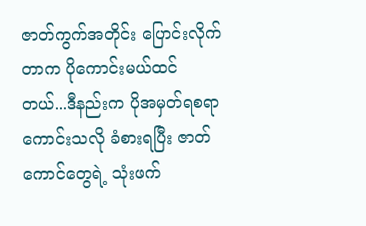ဇာတ်ကွက်အတိုင်း ပြောင်းလိုက်တာက ပိုကောင်းမယ်ထင်တယ်...ဒီနည်းက ပိုအမှတ်ရစရာကောင်းသလို ခံစားရပြီး ဇာတ်ကောင်တွေရဲ့ သုံးဖက်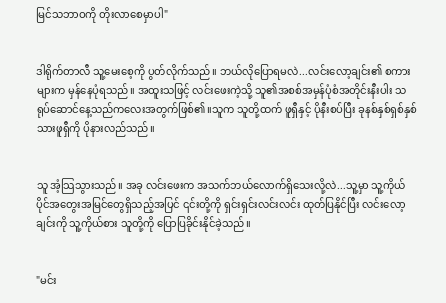မြင်သဘာဝကို တိုးလာစေမှာပါ"


ဒါရိုက်တာလီ သူ့မေးစေ့ကို ပွတ်လိုက်သည်။ ဘယ်လိုပြောရမလဲ...လင်းလော့ချင်း၏ စကားများက မှန်နေပုံရသည်။ အထူးသဖြင့် လင်းဖေးကဲ့သို့ သူ၏အစစ်အမှန်ပုံစံအတိုင်းနီးပါး သရုပ်ဆောင်နေ့သည်ကလေးအတွက်ဖြစ်၏။သူက သူတို့ထက် ဖူရှီနှင့် ပိုနီးစပ်ပြီး ခုနစ်နှစ်ရှစ်နှစ်သားဖူရှီကို ပိုနားလည်သည်။


သူ အံ့သြသွားသည်။ အခု လင်းဖေးက အသက်ဘယ်လောက်ရှိသေးလို့လဲ...သူ့မှာ သူ့ကိုယ်ပိုင်အတွေးအမြင်တွေရှိသည့်အပြင် ၎င်းတို့ကို ရှင်းရှင်းလင်းလင်း ထုတ်ပြနိုင်ပြီး လင်းလော့ချင်းကို သူ့ကိုယ်စား သူတို့ကို ပြောပြခိုင်းနိုင်ခဲ့သည်။


"မင်း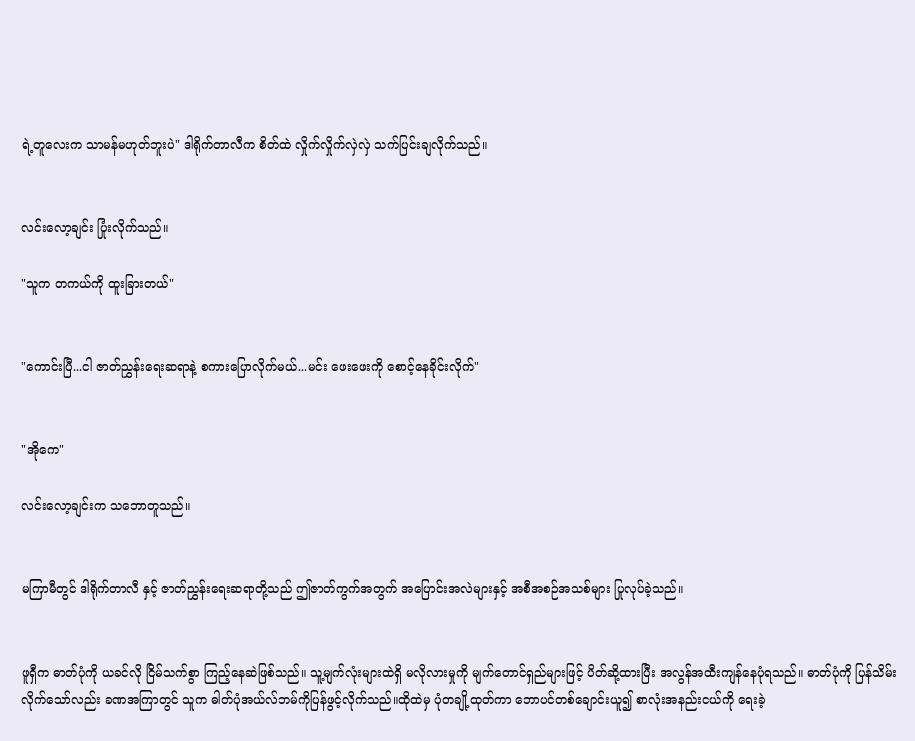ရဲ့တူလေးက သာမန်မဟုတ်ဘူးပဲ" ဒါရိုက်တာလီက စိတ်ထဲ လှိုက်လှိုက်လှဲလှဲ သက်ပြင်းချလိုက်သည်။


လင်းလော့ချင်း ပြုံးလိုက်သည်။

"သူက တကယ်ကို ထူးခြားတယ်"


"ကောင်းပြီ...ငါ ဇာတ်ညွှန်းရေးဆရာနဲ့ စကားပြောလိုက်မယ်...မင်း ဖေးဖေးကို စောင့်နေခိုင်းလိုက်"


"အိုကေ"

လင်းလော့ချင်းက သဘောတူသည်။


မကြာမီတွင် ဒါရိုက်တာလီ နှင့် ဇာတ်ညွှန်းရေးဆရာတို့သည် ဤဇာတ်ကွက်အတွက် အပြောင်းအလဲများနှင့် အစီအစဉ်အသစ်များ ပြုလုပ်ခဲ့သည်။


ဖူရှီက ဓာတ်ပုံကို ယခင်လို ငြိမ်သက်စွာ ကြည့်နေဆဲဖြစ်သည်။ သူ့မျက်လုံးများထဲရှိ မလိုလားမှုကို မျက်တောင်ရှည်များဖြင့် ပိတ်ဆို့ထားပြီး အလွန်အထီးကျန်နေပုံရသည်။ ဓာတ်ပုံကို ပြန်သိမ်းလိုက်သော်လည်း ခဏအကြာတွင် သူက ဓါတ်ပုံအယ်လ်ဘမ်ကိုပြန်ဖွင့်လိုက်သည်။ထိုထဲမှ ပုံတချို့ထုတ်ကာ ဘောပင်တစ်ချောင်းယူ၍ စာလုံးအနည်းငယ်ကို ရေးခဲ့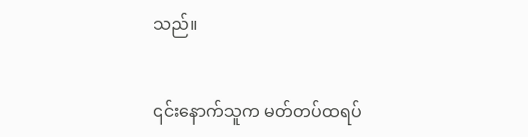သည်။


၎င်းနောက်သူက မတ်တပ်ထရပ်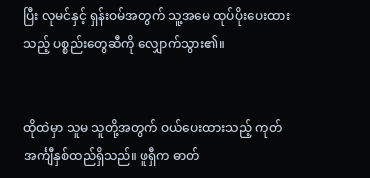ပြီး လုမင်နှင့် ရှန်းဝမ်အတွက် သူ့အမေ ထုပ်ပိုးပေးထားသည့် ပစ္စည်းတွေဆီကို လျှောက်သွား၏။


ထိုထဲမှာ သူမ သူတို့အတွက် ဝယ်ပေးထားသည့် ကုတ်အင်္ကျီနှစ်ထည်ရှိသည်။ ဖူရှီက ဓာတ်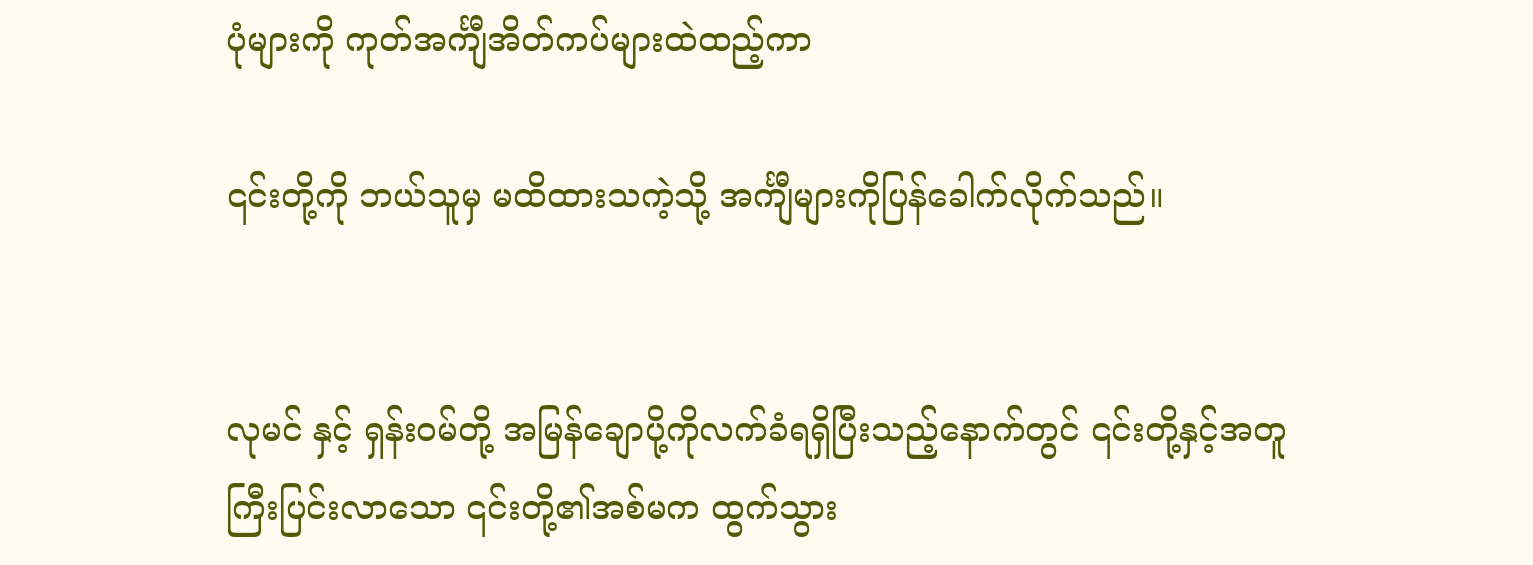ပုံများကို ကုတ်အင်္ကျီအိတ်ကပ်များထဲထည့်ကာ

၎င်းတို့ကို ဘယ်သူမှ မထိထားသကဲ့သို့ အင်္ကျီများကိုပြန်ခေါက်လိုက်သည်။


လုမင် နှင့် ရှန်းဝမ်တို့ အမြန်ချောပို့ကိုလက်ခံရရှိပြီးသည့်နောက်တွင် ၎င်းတို့နှင့်အတူ ကြီးပြင်းလာသော ၎င်းတို့၏အစ်မက ထွက်သွား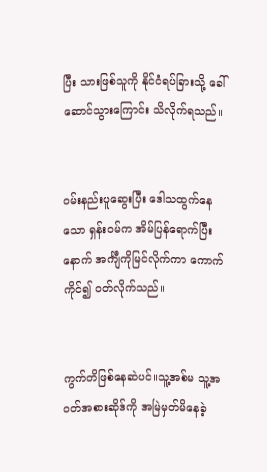ပြီး သားဖြစ်သူကို နိုင်ငံရပ်ခြားသို့ ခေါ်ဆောင်သွားကြောင်း သိလိုက်ရသည်။


ဝမ်းနည်းပူဆွေးပြီး ဒေါသထွက်နေသော ရှန်းဝမ်က အိမ်ပြန်ရောက်ပြီးနောက် အင်္ကျီကိုမြင်လိုက်ကာ ကောက်ကိုင်၍ ဝတ်လိုက်သည်။


ကွက်တိဖြစ်နေဆဲပင်။သူ့အစ်မ သူ့အဝတ်အစားဆိုဒ်ကို အမြဲမှတ်မိနေခဲ့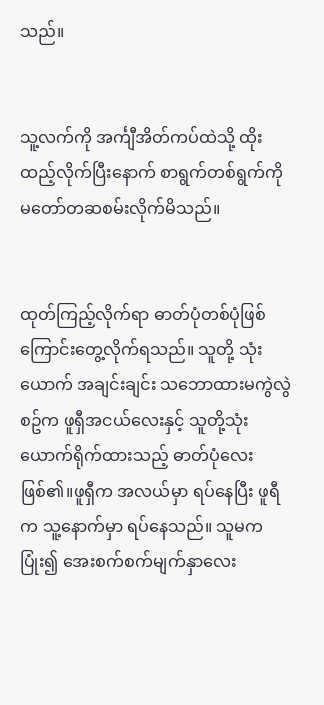သည်။


သူ့လက်ကို အင်္ကျီအိတ်ကပ်ထဲသို့ ထိုးထည့်လိုက်ပြီးနောက် စာရွက်တစ်ရွက်ကို မတော်တဆစမ်းလိုက်မိသည်။


ထုတ်ကြည့်လိုက်ရာ ဓာတ်ပုံတစ်ပုံဖြစ်ကြောင်းတွေ့လိုက်ရသည်။ သူတို့ သုံးယောက် အချင်းချင်း သဘောထားမကွဲလွဲစဥ်က ဖူရှီအငယ်လေးနှင့် သူတို့သုံးယောက်ရိုက်ထားသည့် ဓာတ်ပုံလေးဖြစ်၏။ဖူရှီက အလယ်မှာ ရပ်နေပြီး ဖူရီက သူ့နောက်မှာ ရပ်နေသည်။ သူမက ပြုံး၍ အေးစက်စက်မျက်နှာလေး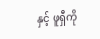နှင့် ဖူရှီကို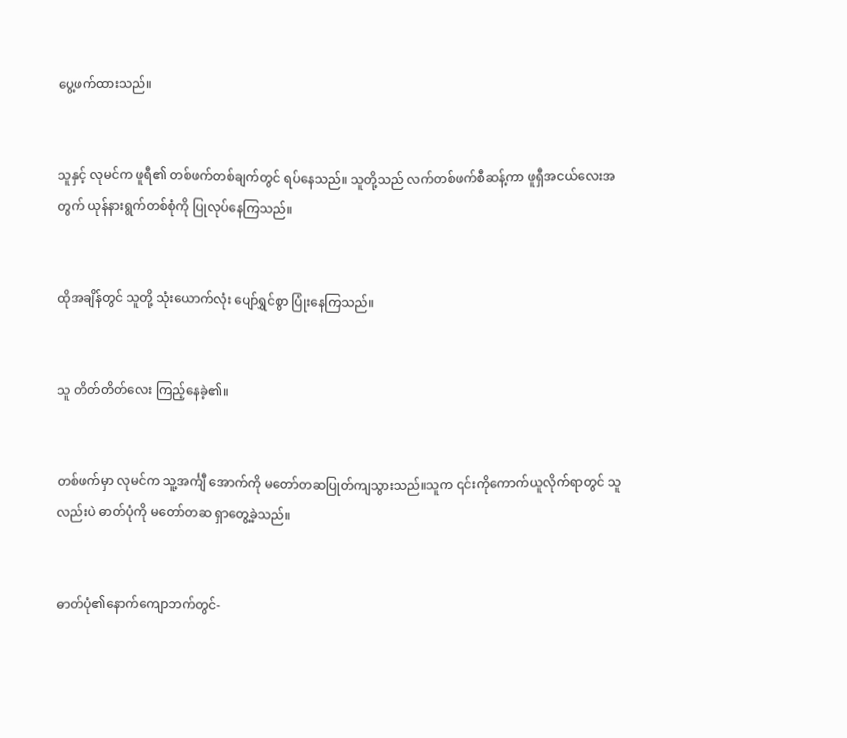ပွေ့ဖက်ထားသည်။


သူနှင့် လုမင်က ဖူရီ၏ တစ်ဖက်တစ်ချက်တွင် ရပ်နေသည်။ သူတို့သည် လက်တစ်ဖက်စီဆန့်ကာ ဖူရှီအငယ်လေးအတွက် ယုန်နားရွက်တစ်စုံကို ပြုလုပ်နေကြသည်။


ထိုအချိန်တွင် သူတို့ သုံးယောက်လုံး ပျော်ရွှင်စွာ ပြုံးနေကြသည်။


သူ တိတ်တိတ်လေး ကြည့်နေခဲ့၏။


တစ်ဖက်မှာ လုမင်က သူ့အင်္ကျီ အောက်ကို မတော်တဆပြုတ်ကျသွားသည်။သူက ၎င်းကိုကောက်ယူလိုက်ရာတွင် သူလည်းပဲ ဓာတ်ပုံကို မတော်တဆ ရှာတွေ့ခဲ့သည်။


ဓာတ်ပုံ၏နောက်ကျောဘက်တွင်-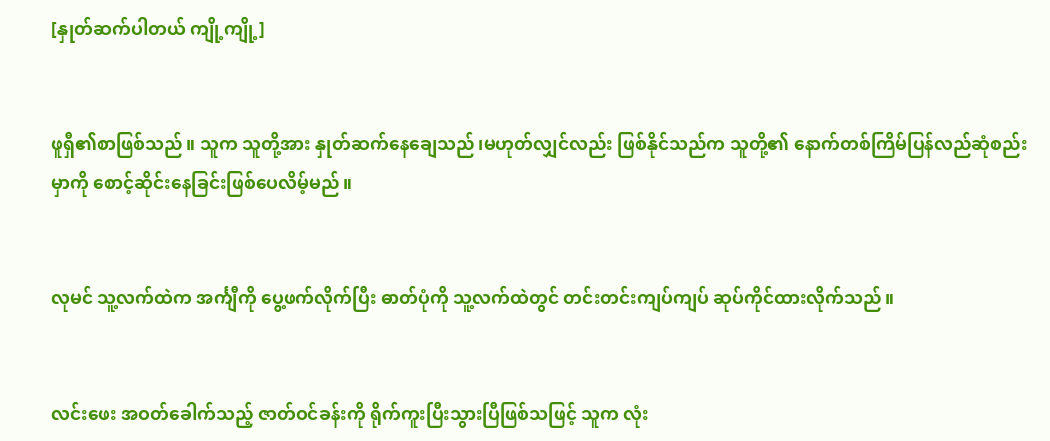[နှုတ်ဆက်ပါတယ် ကျို့ကျို့]


ဖူရှီ၏စာဖြစ်သည်။ သူက သူတို့အား နှုတ်ဆက်နေချေသည်၊မဟုတ်လျှင်လည်း ဖြစ်နိုင်သည်က သူတို့၏ နောက်တစ်ကြိမ်ပြန်လည်ဆုံစည်းမှာကို စောင့်ဆိုင်းနေခြင်းဖြစ်ပေလိမ့်မည်။


လုမင် သူ့လက်ထဲက အင်္ကျီကို ပွေ့ဖက်လိုက်ပြီး ဓာတ်ပုံကို သူ့လက်ထဲတွင် တင်းတင်းကျပ်ကျပ် ဆုပ်ကိုင်ထားလိုက်သည်။


လင်းဖေး အဝတ်ခေါက်သည့် ဇာတ်ဝင်ခန်းကို ရိုက်ကူးပြီးသွားပြီဖြစ်သဖြင့် သူက လုံး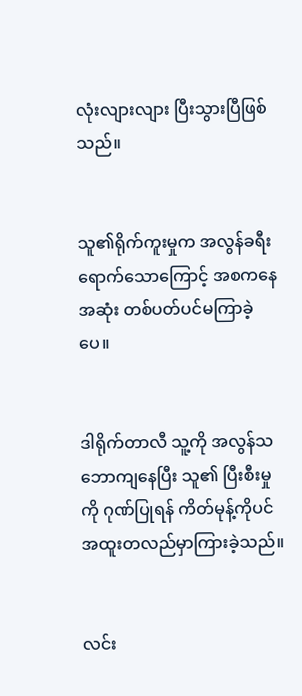လုံးလျားလျား ပြီးသွားပြီဖြစ်သည်။


သူ၏ရိုက်ကူးမှုက အလွန်ခရီးရောက်သောကြောင့် အစကနေအဆုံး တစ်ပတ်ပင်မကြာခဲ့ပေ။


ဒါရိုက်တာလီ သူ့ကို အလွန်သဘောကျနေပြီး သူ၏ ပြီးစီးမှုကို ဂုဏ်ပြုရန် ကိတ်မုန့်ကိုပင် အထူးတလည်မှာကြားခဲ့သည်။


လင်း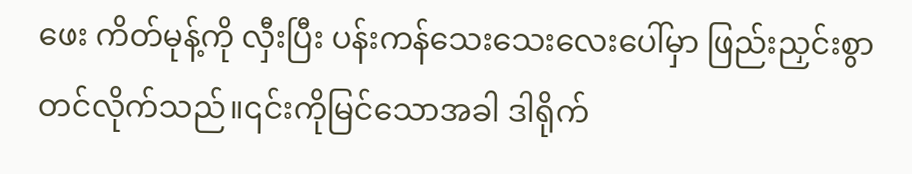ဖေး ကိတ်မုန့်ကို လှီးပြီး ပန်းကန်သေးသေးလေးပေါ်မှာ ဖြည်းညှင်းစွာ တင်လိုက်သည်။၎င်းကိုမြင်သောအခါ ဒါရိုက်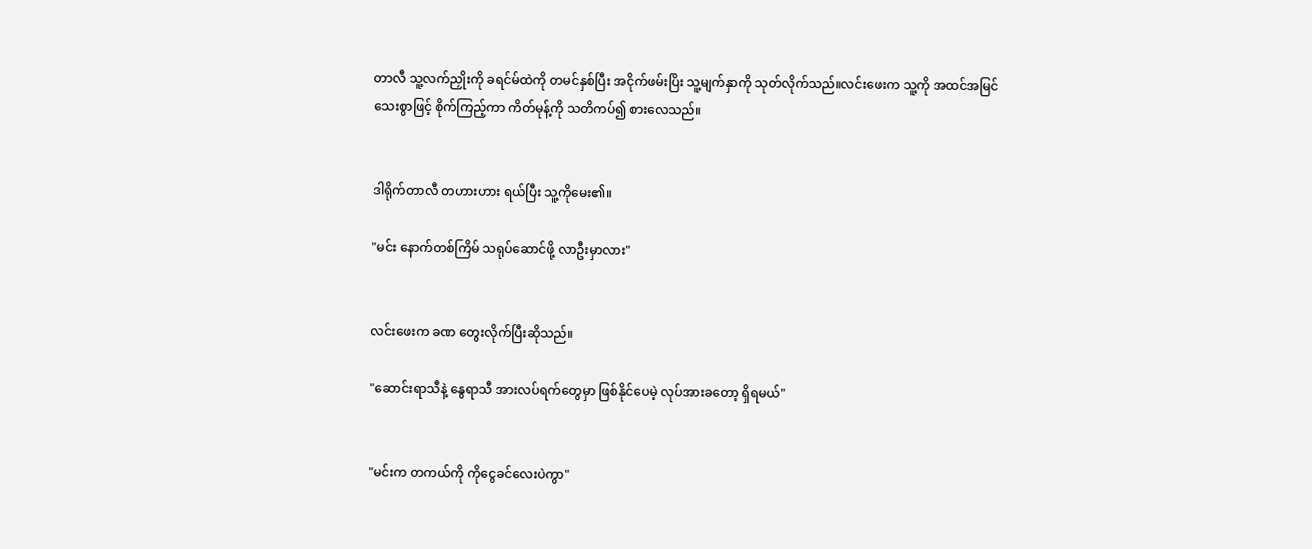တာလီ သူ့လက်ညှိုးကို ခရင်မ်ထဲကို တမင်နှစ်ပြီး အငိုက်ဖမ်းပြိး သူ့မျက်နှာကို သုတ်လိုက်သည်။လင်းဖေးက သူ့ကို အထင်အမြင်သေးစွာဖြင့် စိုက်ကြည့်ကာ ကိတ်မုန့်ကို သတိကပ်၍ စားလေသည်။


ဒါရိုက်တာလီ တဟားဟား ရယ်ပြီး သူ့ကိုမေး၏။

"မင်း နောက်တစ်ကြိမ် သရုပ်ဆောင်ဖို့ လာဦးမှာလား"


လင်းဖေးက ခဏ တွေးလိုက်ပြီးဆိုသည်။

"ဆောင်းရာသီနဲ့ နွေရာသီ အားလပ်ရက်တွေမှာ ဖြစ်နိုင်ပေမဲ့ လုပ်အားခတော့ ရှိရမယ်"


"မင်းက တကယ်ကို ကိုငွေခင်လေးပဲကွာ"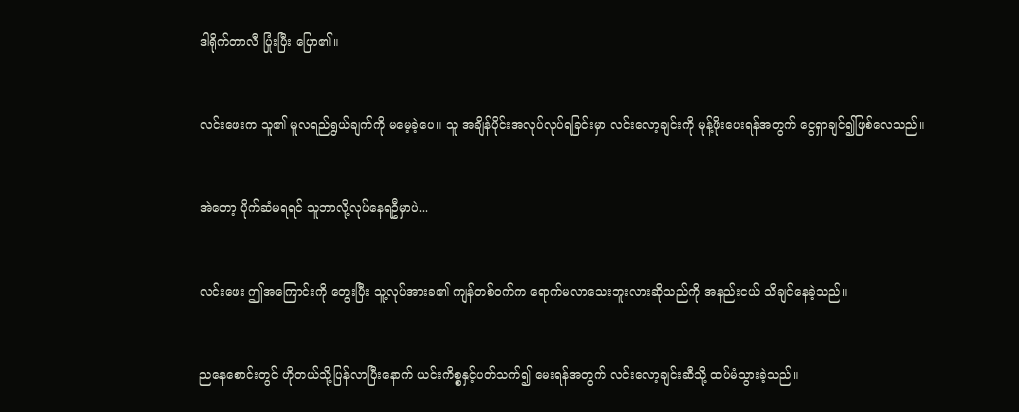ဒါရိုက်တာလီ ပြုံးပြီး ပြော၏။


လင်းဖေးက သူ၏ မူလရည်ရွယ်ချက်ကို မမေ့ခဲ့ပေ။ သူ အချိန်ပိုင်းအလုပ်လုပ်ရခြင်းမှာ လင်းလော့ချင်းကို မုန့်ဖိုးပေးရန်အတွက် ငွေရှာချင်၍ဖြစ်လေသည်။


အဲတော့ ပိုက်ဆံမရရင် သူဘာလို့လုပ်နေရဦမှာပဲ...


လင်းဖေး ဤအကြောင်းကို တွေးပြီး သူ့လုပ်အားခ၏ ကျန်တစ်ဝက်က ရောက်မလာသေးဘူးလားဆိုသည်ကို အနည်းငယ် သိချင်နေခဲ့သည်။


ညနေစောင်းတွင် ဟိုတယ်သို့ပြန်လာပြီးနောက် ယင်းကိစ္စနှင့်ပတ်သက်၍ မေးရန်အတွက် လင်းလော့ချင်းဆီသို့ ထပ်မံသွားခဲ့သည်။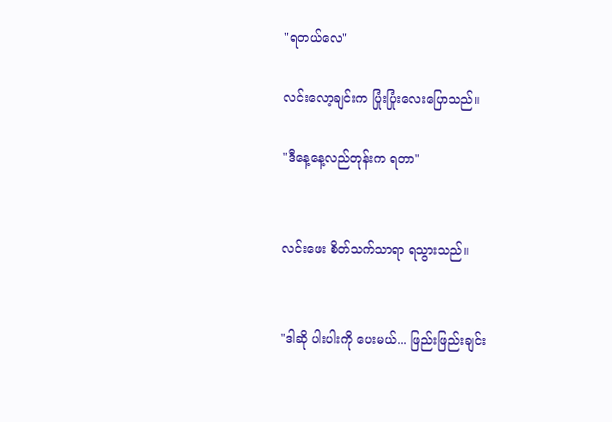"ရတယ်လေ"

လင်းလော့ချင်းက ပြုံးပြုံးလေးပြောသည်။

"ဒီနေ့နေ့လည်တုန်းက ရတာ"


လင်းဖေး စိတ်သက်သာရာ ရသွားသည်။


"ဒါဆို ပါးပါးကို ပေးမယ်... ဖြည်းဖြည်းချင်း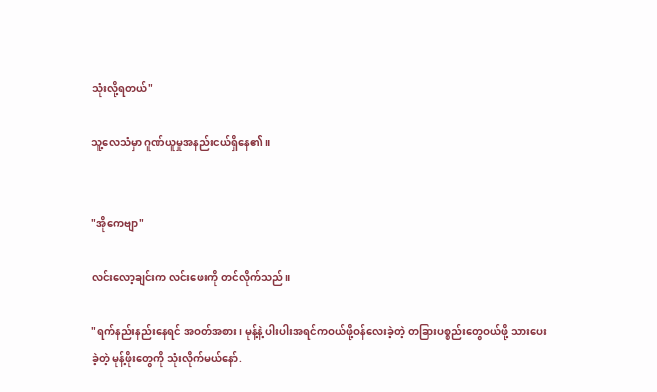သုံးလို့ရတယ်"

သူ့လေသံမှာ ဂူဏ်ယူမှုအနည်းငယ်ရှိနေ၏။


"အိုကေဗျာ"

လင်းလော့ချင်းက လင်းဖေးကို တင်လိုက်သည်။

"ရက်နည်းနည်းနေရင် အဝတ်အစား၊ မုန့်နဲ့ ပါးပါးအရင်ကဝယ်ဖို့ဝန်လေးခဲ့တဲ့ တခြားပစ္စည်းတွေဝယ်ဖို့ သားပေးခဲ့တဲ့ မုန့်ဖိုးတွေကို သုံးလိုက်မယ်နော်.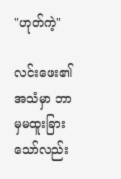"ဟုတ်ကဲ့"

လင်းဖေး၏ အသံမှာ ဘာမှမထူးခြားသော်လည်း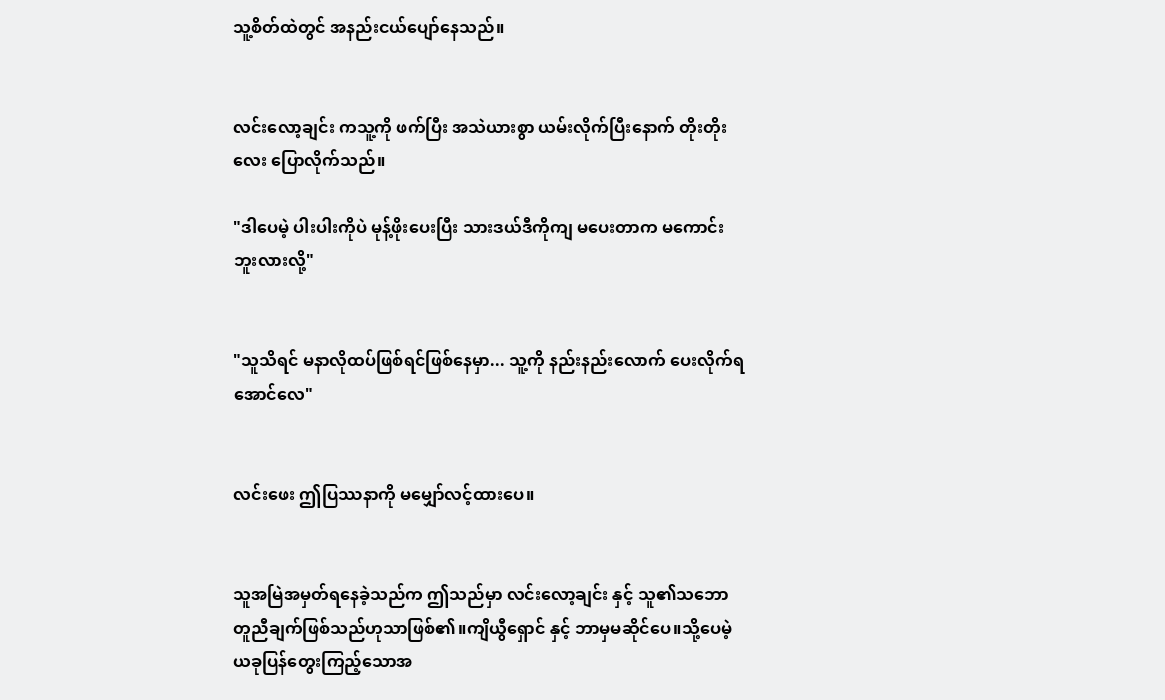သူ့စိတ်ထဲတွင် အနည်းငယ်ပျော်နေသည်။


လင်းလော့ချင်း ကသူ့ကို ဖက်ပြီး အသဲယားစွာ ယမ်းလိုက်ပြီးနောက် တိုးတိုးလေး ပြောလိုက်သည်။

"ဒါပေမဲ့ ပါးပါးကိုပဲ မုန့်ဖိုးပေးပြီး သားဒယ်ဒီကိုကျ မပေးတာက မကောင်းဘူးလားလို့"


"သူသိရင် မနာလိုထပ်ဖြစ်ရင်ဖြစ်နေမှာ... သူ့ကို နည်းနည်းလောက် ပေးလိုက်ရအောင်လေ"


လင်းဖေး ဤပြဿနာကို မမျှော်လင့်ထားပေ။


သူအမြဲအမှတ်ရနေခဲ့သည်က ဤသည်မှာ လင်းလော့ချင်း နှင့် သူ၏သဘောတူညီချက်ဖြစ်သည်ဟုသာဖြစ်၏။ကျိယွီရှောင် နှင့် ဘာမှမဆိုင်ပေ။သို့ပေမဲ့ ယခုပြန်တွေးကြည့်သောအ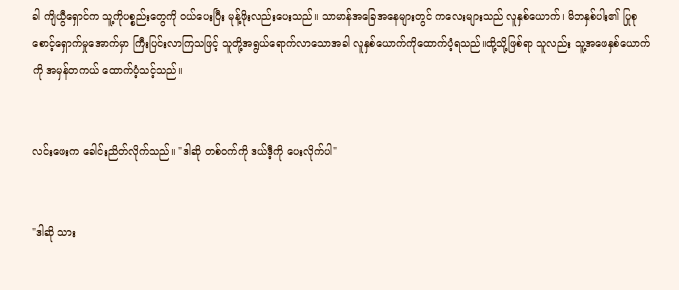ခါ ကျိယွီရှောင်က သူ့ကိုပစ္စည်းတွေကို ဝယ်ပေးပြီး မုန့်ဖိုးလည်းပေးသည်။ သာမာန်အခြေအနေများတွင် ကလေးများသည် လူနှစ်ယောက်၊ မိဘနှစ်ပါး၏ ပြုစုစောင့်ရှောက်မှုအောက်မှာ ကြီးပြင်းလာကြသဖြင့် သူတို့အရွယ်ရောက်လာသောအခါ လူနှစ်ယောက်ကိုထောက်ပံ့ရသည်။ထို့သို့ဖြစ်ရာ သူလည်း သူ့အဖေနှစ်ယောက်ကို အမှန်တကယ် ထောက်ပံ့သင့်သည်။


လင်းဖေးက ခေါင်းညိတ်လိုက်သည်။ "ဒါဆို တစ်ဝက်ကို ဒယ်ဒီ့ကို ပေးလိုက်ပါ"


"ဒါဆို သား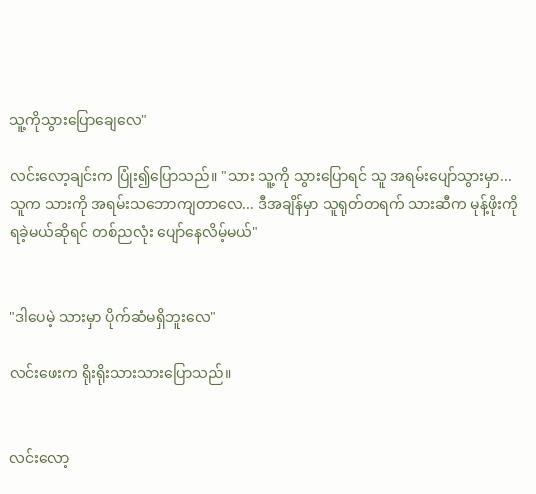သူ့ကိုသွားပြောချေလေ"

လင်းလော့ချင်းက ပြုံး၍ပြောသည်။ "သား သူ့ကို သွားပြောရင် သူ အရမ်းပျော်သွားမှာ...သူက သားကို အရမ်းသဘောကျတာလေ... ဒီအချိန်မှာ သူရုတ်တရက် သားဆီက မုန့်ဖိုးကို ရခဲ့မယ်ဆိုရင် တစ်ညလုံး ပျော်နေလိမ့်မယ်"


"ဒါပေမဲ့ သားမှာ ပိုက်ဆံမရှိဘူးလေ"

လင်းဖေးက ရိုးရိုးသားသားပြောသည်။


လင်းလော့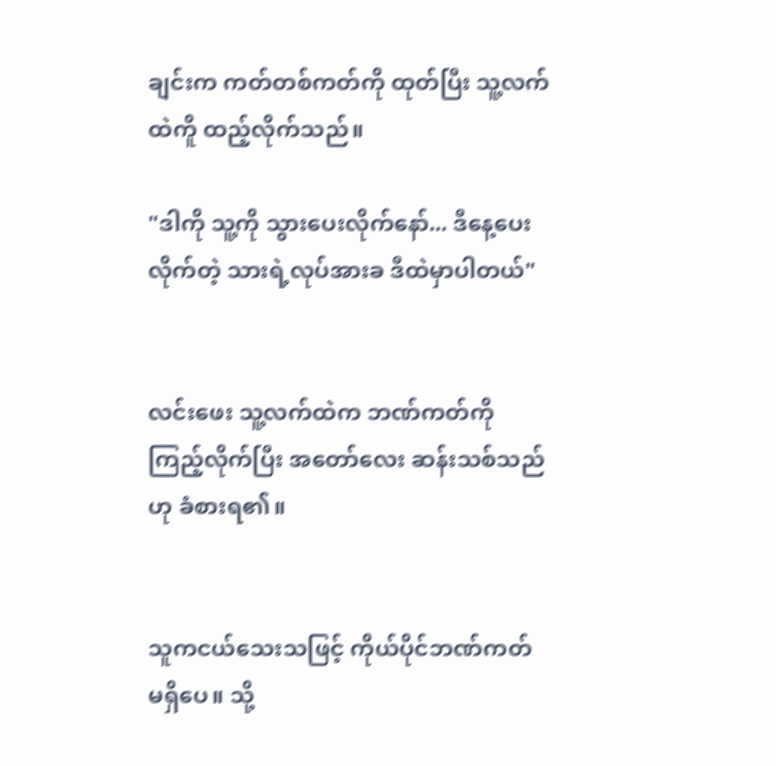ချင်းက ကတ်တစ်ကတ်ကို ထုတ်ပြီး သူ့လက်ထဲကိူ ထည့်လိုက်သည်။

"ဒါကို သူ့ကို သွားပေးလိုက်နော်... ဒီနေ့ပေးလိုက်တဲ့ သားရဲ့လုပ်အားခ ဒီထဲမှာပါတယ်"


လင်းဖေး သူ့လက်ထဲက ဘဏ်ကတ်ကို ကြည့်လိုက်ပြီး အတော်လေး ဆန်းသစ်သည်ဟု ခံစားရ၏။


သူကငယ်သေးသဖြင့် ကိုယ်ပိုင်ဘဏ်ကတ် မရှိပေ။ သို့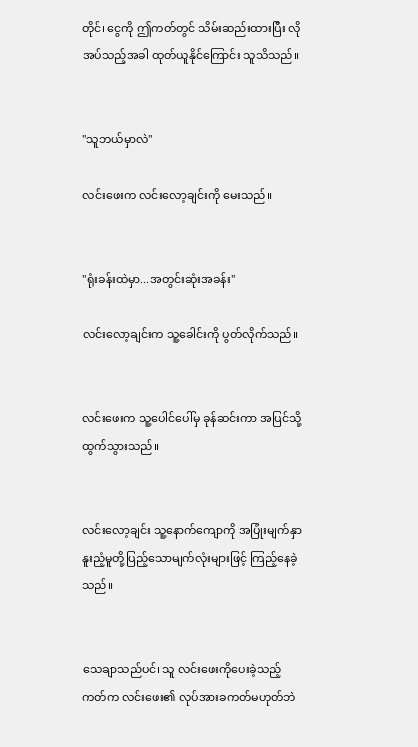တိုင်၊ ငွေကို ဤကတ်တွင် သိမ်းဆည်းထားပြီး လိုအပ်သည့်အခါ ထုတ်ယူနိုင်ကြောင်း သူသိသည်။


"သူဘယ်မှာလဲ"

လင်းဖေးက လင်းလော့ချင်းကို မေးသည်။


"ရုံးခန်းထဲမှာ...အတွင်းဆုံးအခန်း"

လင်းလော့ချင်းက သူ့ခေါင်းကို ပွတ်လိုက်သည်။


လင်းဖေးက သူ့ပေါင်ပေါ်မှ ခုန်ဆင်းကာ အပြင်သို့ ထွက်သွားသည်။


လင်းလော့ချင်း သူ့နောက်ကျောကို အပြုံးမျက်နှာ နူးညံ့မူတို့ပြည့်သောမျက်လုံးများဖြင့် ကြည့်နေခဲ့သည်။


သေချာသည်ပင်၊ သူ လင်းဖေးကိုပေးခဲ့သည့်ကတ်က လင်းဖေး၏ လုပ်အားခကတ်မဟုတ်ဘဲ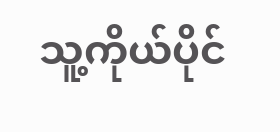သူ့ကိုယ်ပိုင်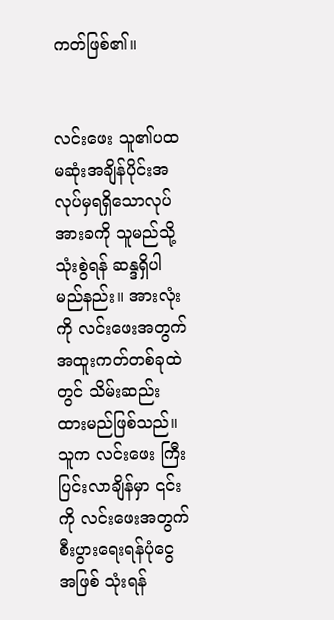ကတ်ဖြစ်၏။


လင်းဖေး သူ၏ပထမဆုံးအချိန်ပိုင်းအလုပ်မှရရှိသောလုပ်အားခကို သူမည်သို့သုံးစွဲရန် ဆန္ဒရှိပါမည်နည်း။ အားလုံးကို လင်းဖေးအတွက် အထူးကတ်တစ်ခုထဲတွင် သိမ်းဆည်းထားမည်ဖြစ်သည်။ သူက လင်းဖေး ကြီးပြင်းလာချိန်မှာ ၎င်းကို လင်းဖေးအတွက် စီးပွားရေးရန်ပုံငွေအဖြစ် သုံးရန်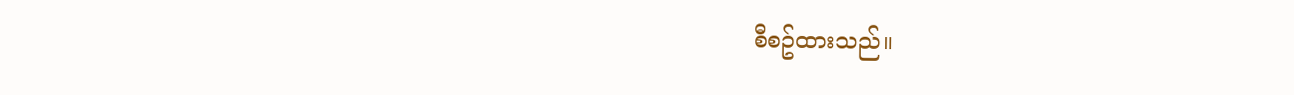စီစဥ်ထားသည်။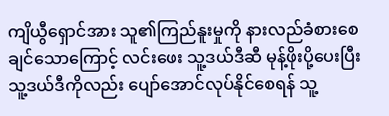ကျိယွီရှောင်အား သူ၏ကြည်နူးမှုကို နားလည်ခံစားစေချင်သောကြောင့် လင်းဖေး သူ့ဒယ်ဒီဆီ မုန့်ဖိုးပို့ပေးပြီး သူ့ဒယ်ဒီကိုလည်း ပျော်အောင်လုပ်နိုင်စေရန် သူ့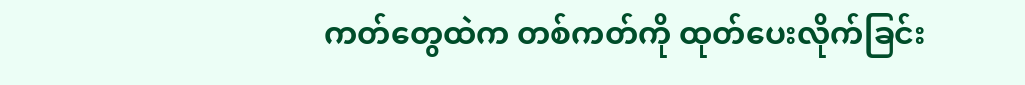ကတ်တွေထဲက တစ်ကတ်ကို ထုတ်ပေးလိုက်ခြင်း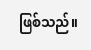ဖြစ်သည်။